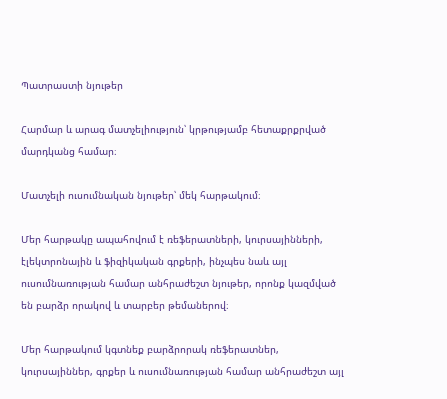Պատրաստի նյութեր

Հարմար և արագ մատչելիություն՝ կրթությամբ հետաքրքրված մարդկանց համար։

Մատչելի ուսումնական նյութեր՝ մեկ հարթակում։

Մեր հարթակը ապահովում է ռեֆերատների, կուրսայինների, էլեկտրոնային և ֆիզիկական գրքերի, ինչպես նաև այլ ուսումնառության համար անհրաժեշտ նյութեր, որոնք կազմված են բարձր որակով և տարբեր թեմաներով։

Մեր հարթակում կգտնեք բարձրորակ ռեֆերատներ, կուրսայիններ, գրքեր և ուսումնառության համար անհրաժեշտ այլ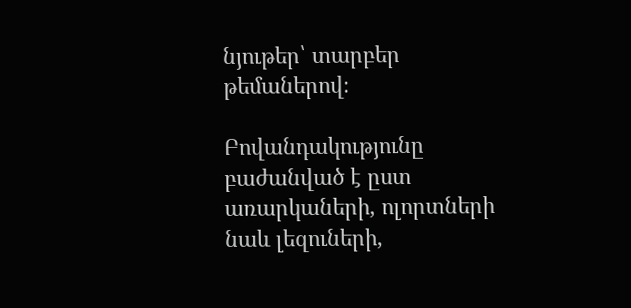նյութեր՝ տարբեր թեմաներով։

Բովանդակությունը բաժանված է ըստ առարկաների, ոլորտների նաև լեզուների,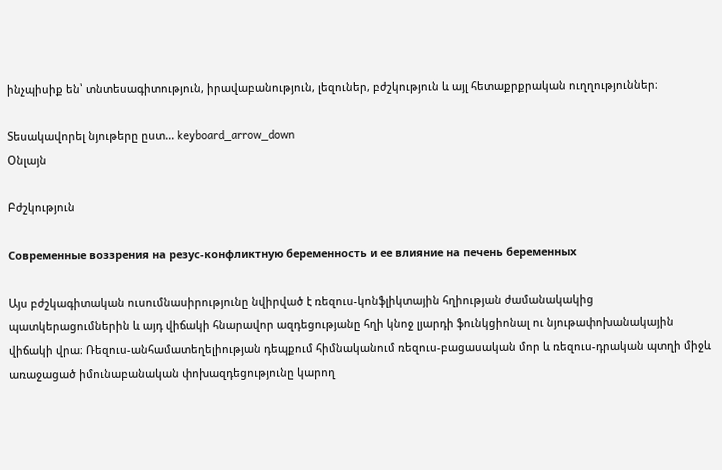ինչպիսիք են՝ տնտեսագիտություն, իրավաբանություն, լեզուներ, բժշկություն և այլ հետաքրքրական ուղղություններ։

Տեսակավորել նյութերը ըստ... keyboard_arrow_down
Օնլայն

Բժշկություն

Современные воззрения на резус-конфликтную беременность и ее влияние на печень беременных

Այս բժշկագիտական ուսումնասիրությունը նվիրված է ռեզուս-կոնֆլիկտային հղիության ժամանակակից պատկերացումներին և այդ վիճակի հնարավոր ազդեցությանը հղի կնոջ լյարդի ֆունկցիոնալ ու նյութափոխանակային վիճակի վրա։ Ռեզուս-անհամատեղելիության դեպքում հիմնականում ռեզուս-բացասական մոր և ռեզուս-դրական պտղի միջև առաջացած իմունաբանական փոխազդեցությունը կարող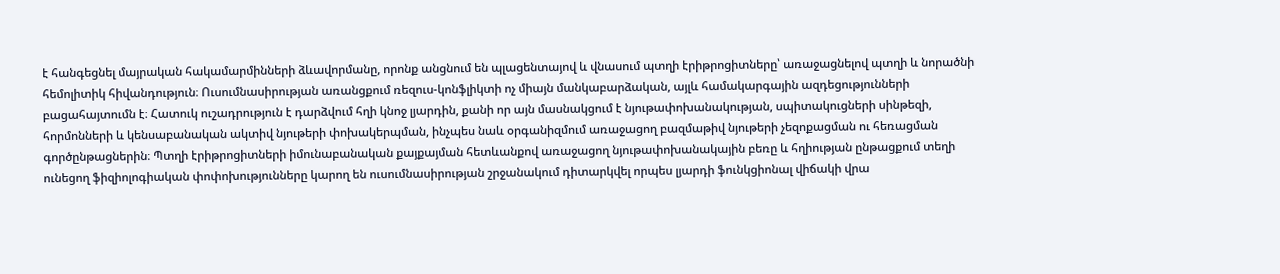է հանգեցնել մայրական հակամարմինների ձևավորմանը, որոնք անցնում են պլացենտայով և վնասում պտղի էրիթրոցիտները՝ առաջացնելով պտղի և նորածնի հեմոլիտիկ հիվանդություն։ Ուսումնասիրության առանցքում ռեզուս-կոնֆլիկտի ոչ միայն մանկաբարձական, այլև համակարգային ազդեցությունների բացահայտումն է։ Հատուկ ուշադրություն է դարձվում հղի կնոջ լյարդին, քանի որ այն մասնակցում է նյութափոխանակության, սպիտակուցների սինթեզի, հորմոնների և կենսաբանական ակտիվ նյութերի փոխակերպման, ինչպես նաև օրգանիզմում առաջացող բազմաթիվ նյութերի չեզոքացման ու հեռացման գործընթացներին։ Պտղի էրիթրոցիտների իմունաբանական քայքայման հետևանքով առաջացող նյութափոխանակային բեռը և հղիության ընթացքում տեղի ունեցող ֆիզիոլոգիական փոփոխությունները կարող են ուսումնասիրության շրջանակում դիտարկվել որպես լյարդի ֆունկցիոնալ վիճակի վրա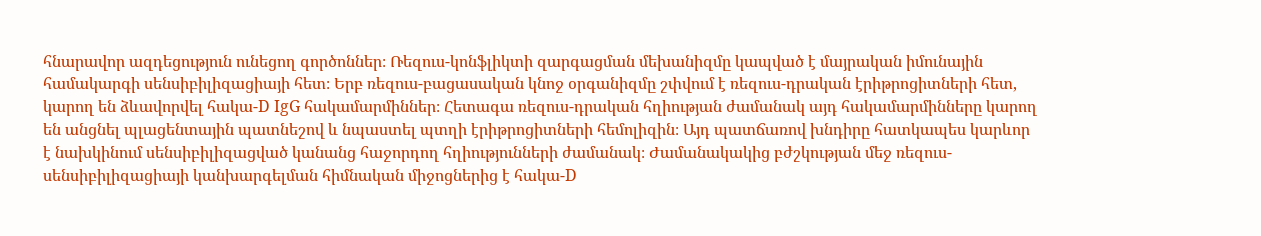հնարավոր ազդեցություն ունեցող գործոններ։ Ռեզուս-կոնֆլիկտի զարգացման մեխանիզմը կապված է մայրական իմունային համակարգի սենսիբիլիզացիայի հետ։ Երբ ռեզուս-բացասական կնոջ օրգանիզմը շփվում է ռեզուս-դրական էրիթրոցիտների հետ, կարող են ձևավորվել հակա-D IgG հակամարմիններ։ Հետագա ռեզուս-դրական հղիության ժամանակ այդ հակամարմինները կարող են անցնել պլացենտային պատնեշով և նպաստել պտղի էրիթրոցիտների հեմոլիզին։ Այդ պատճառով խնդիրը հատկապես կարևոր է նախկինում սենսիբիլիզացված կանանց հաջորդող հղիությունների ժամանակ։ Ժամանակակից բժշկության մեջ ռեզուս-սենսիբիլիզացիայի կանխարգելման հիմնական միջոցներից է հակա-D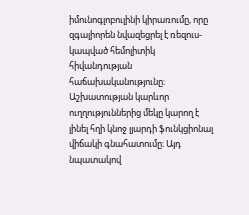իմունոգլոբուլինի կիրառումը, որը զգալիորեն նվազեցրել է ռեզուս-կապված հեմոլիտիկ հիվանդության հաճախականությունը։ Աշխատության կարևոր ուղղություններից մեկը կարող է լինել հղի կնոջ լյարդի ֆունկցիոնալ վիճակի գնահատումը։ Այդ նպատակով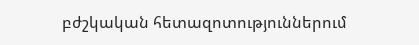բժշկական հետազոտություններում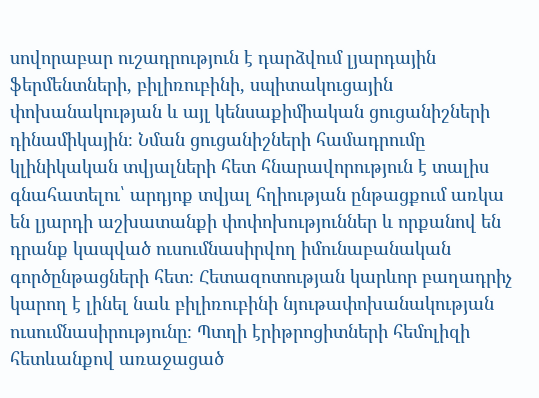սովորաբար ուշադրություն է դարձվում լյարդային ֆերմենտների, բիլիռուբինի, սպիտակուցային փոխանակության և այլ կենսաքիմիական ցուցանիշների դինամիկային։ Նման ցուցանիշների համադրումը կլինիկական տվյալների հետ հնարավորություն է տալիս գնահատելու՝ արդյոք տվյալ հղիության ընթացքում առկա են լյարդի աշխատանքի փոփոխություններ և որքանով են դրանք կապված ուսումնասիրվող իմունաբանական գործընթացների հետ։ Հետազոտության կարևոր բաղադրիչ կարող է լինել նաև բիլիռուբինի նյութափոխանակության ուսումնասիրությունը։ Պտղի էրիթրոցիտների հեմոլիզի հետևանքով առաջացած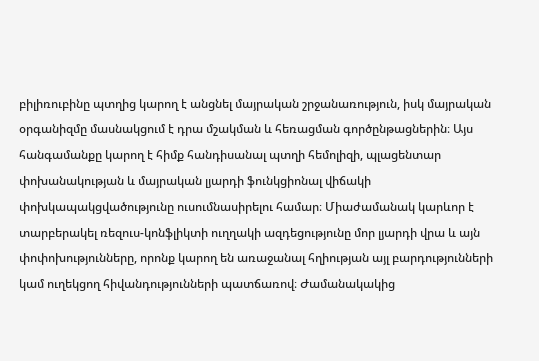բիլիռուբինը պտղից կարող է անցնել մայրական շրջանառություն, իսկ մայրական օրգանիզմը մասնակցում է դրա մշակման և հեռացման գործընթացներին։ Այս հանգամանքը կարող է հիմք հանդիսանալ պտղի հեմոլիզի, պլացենտար փոխանակության և մայրական լյարդի ֆունկցիոնալ վիճակի փոխկապակցվածությունը ուսումնասիրելու համար։ Միաժամանակ կարևոր է տարբերակել ռեզուս-կոնֆլիկտի ուղղակի ազդեցությունը մոր լյարդի վրա և այն փոփոխությունները, որոնք կարող են առաջանալ հղիության այլ բարդությունների կամ ուղեկցող հիվանդությունների պատճառով։ Ժամանակակից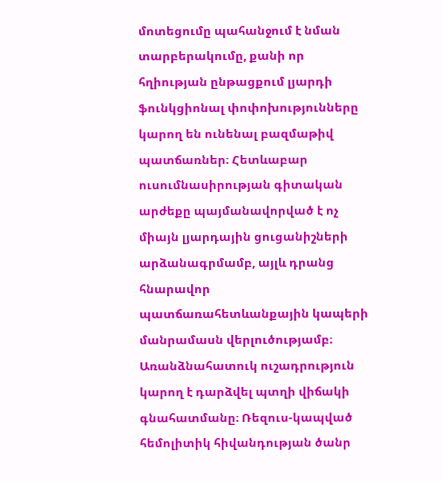մոտեցումը պահանջում է նման տարբերակումը, քանի որ հղիության ընթացքում լյարդի ֆունկցիոնալ փոփոխությունները կարող են ունենալ բազմաթիվ պատճառներ։ Հետևաբար ուսումնասիրության գիտական արժեքը պայմանավորված է ոչ միայն լյարդային ցուցանիշների արձանագրմամբ, այլև դրանց հնարավոր պատճառահետևանքային կապերի մանրամասն վերլուծությամբ։ Առանձնահատուկ ուշադրություն կարող է դարձվել պտղի վիճակի գնահատմանը։ Ռեզուս-կապված հեմոլիտիկ հիվանդության ծանր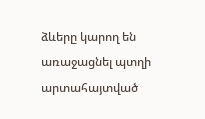ձևերը կարող են առաջացնել պտղի արտահայտված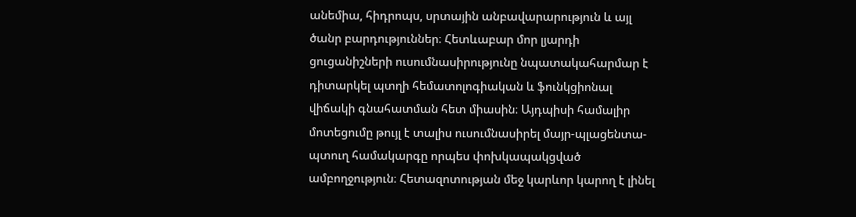անեմիա, հիդրոպս, սրտային անբավարարություն և այլ ծանր բարդություններ։ Հետևաբար մոր լյարդի ցուցանիշների ուսումնասիրությունը նպատակահարմար է դիտարկել պտղի հեմատոլոգիական և ֆունկցիոնալ վիճակի գնահատման հետ միասին։ Այդպիսի համալիր մոտեցումը թույլ է տալիս ուսումնասիրել մայր-պլացենտա-պտուղ համակարգը որպես փոխկապակցված ամբողջություն։ Հետազոտության մեջ կարևոր կարող է լինել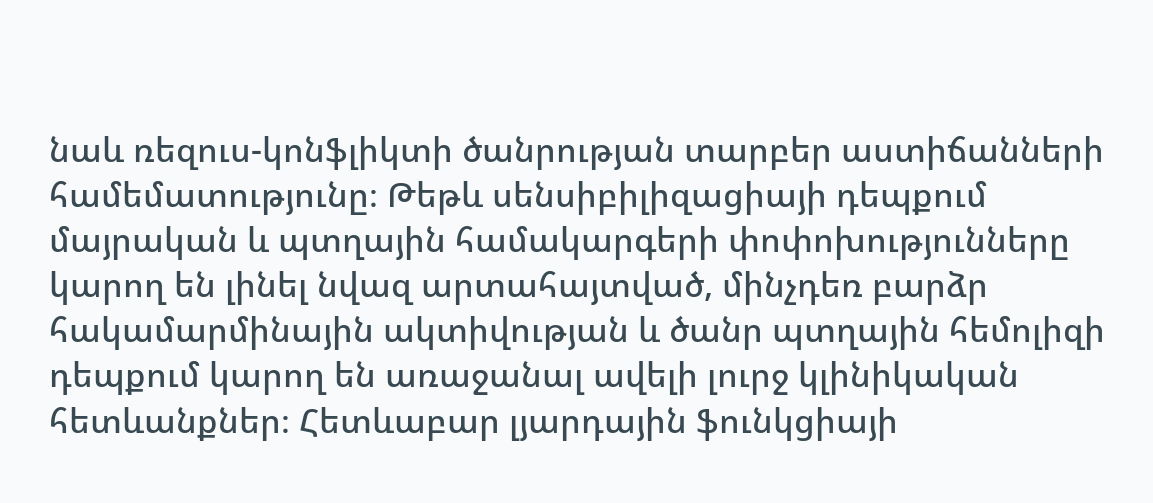նաև ռեզուս-կոնֆլիկտի ծանրության տարբեր աստիճանների համեմատությունը։ Թեթև սենսիբիլիզացիայի դեպքում մայրական և պտղային համակարգերի փոփոխությունները կարող են լինել նվազ արտահայտված, մինչդեռ բարձր հակամարմինային ակտիվության և ծանր պտղային հեմոլիզի դեպքում կարող են առաջանալ ավելի լուրջ կլինիկական հետևանքներ։ Հետևաբար լյարդային ֆունկցիայի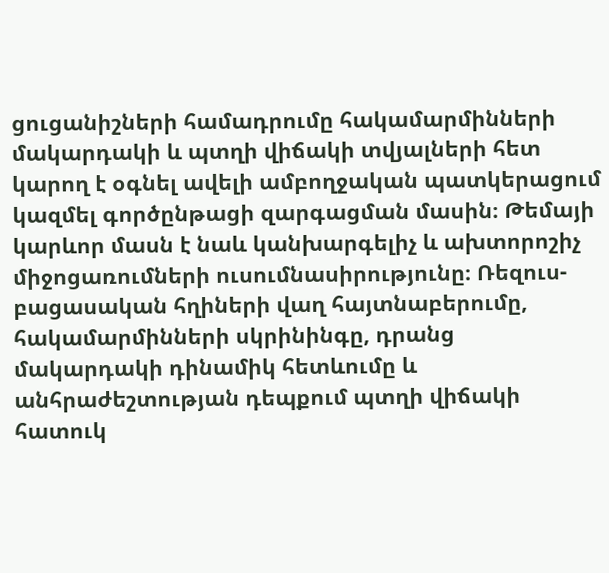ցուցանիշների համադրումը հակամարմինների մակարդակի և պտղի վիճակի տվյալների հետ կարող է օգնել ավելի ամբողջական պատկերացում կազմել գործընթացի զարգացման մասին։ Թեմայի կարևոր մասն է նաև կանխարգելիչ և ախտորոշիչ միջոցառումների ուսումնասիրությունը։ Ռեզուս-բացասական հղիների վաղ հայտնաբերումը, հակամարմինների սկրինինգը, դրանց մակարդակի դինամիկ հետևումը և անհրաժեշտության դեպքում պտղի վիճակի հատուկ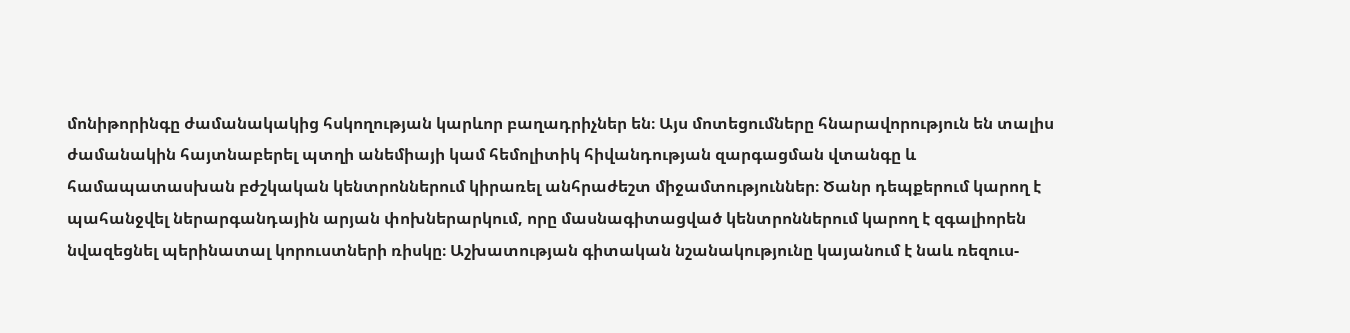մոնիթորինգը ժամանակակից հսկողության կարևոր բաղադրիչներ են։ Այս մոտեցումները հնարավորություն են տալիս ժամանակին հայտնաբերել պտղի անեմիայի կամ հեմոլիտիկ հիվանդության զարգացման վտանգը և համապատասխան բժշկական կենտրոններում կիրառել անհրաժեշտ միջամտություններ։ Ծանր դեպքերում կարող է պահանջվել ներարգանդային արյան փոխներարկում, որը մասնագիտացված կենտրոններում կարող է զգալիորեն նվազեցնել պերինատալ կորուստների ռիսկը։ Աշխատության գիտական նշանակությունը կայանում է նաև ռեզուս-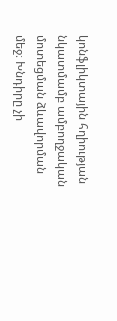կոնֆլիկտային հղիության նկատմամբ ամբողջական մոտեցման ձևավորման մեջ։ Խնդիրը չի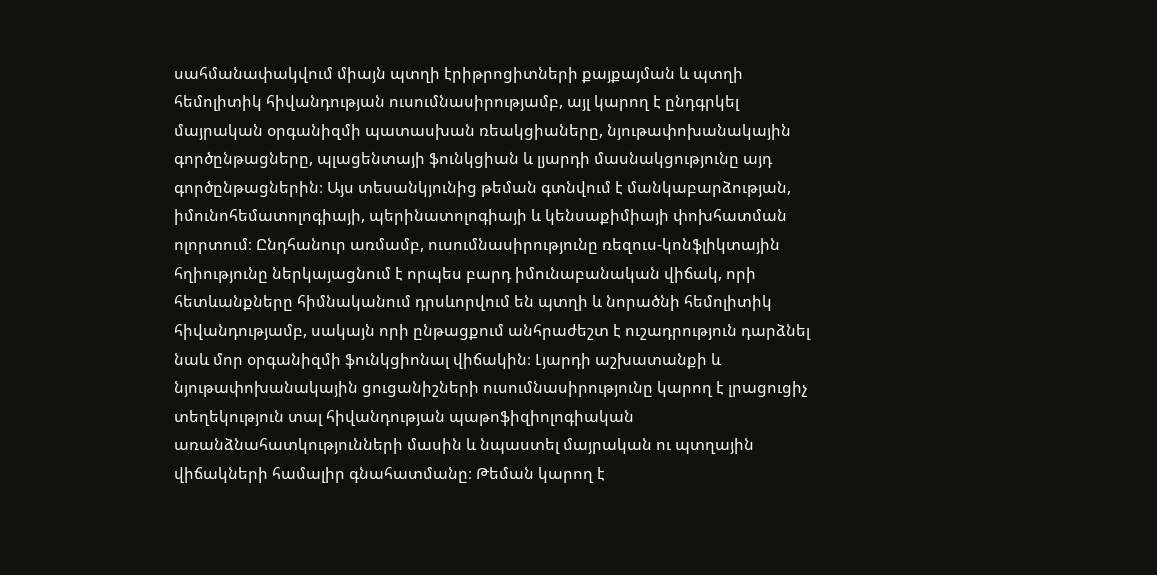սահմանափակվում միայն պտղի էրիթրոցիտների քայքայման և պտղի հեմոլիտիկ հիվանդության ուսումնասիրությամբ, այլ կարող է ընդգրկել մայրական օրգանիզմի պատասխան ռեակցիաները, նյութափոխանակային գործընթացները, պլացենտայի ֆունկցիան և լյարդի մասնակցությունը այդ գործընթացներին։ Այս տեսանկյունից թեման գտնվում է մանկաբարձության, իմունոհեմատոլոգիայի, պերինատոլոգիայի և կենսաքիմիայի փոխհատման ոլորտում։ Ընդհանուր առմամբ, ուսումնասիրությունը ռեզուս-կոնֆլիկտային հղիությունը ներկայացնում է որպես բարդ իմունաբանական վիճակ, որի հետևանքները հիմնականում դրսևորվում են պտղի և նորածնի հեմոլիտիկ հիվանդությամբ, սակայն որի ընթացքում անհրաժեշտ է ուշադրություն դարձնել նաև մոր օրգանիզմի ֆունկցիոնալ վիճակին։ Լյարդի աշխատանքի և նյութափոխանակային ցուցանիշների ուսումնասիրությունը կարող է լրացուցիչ տեղեկություն տալ հիվանդության պաթոֆիզիոլոգիական առանձնահատկությունների մասին և նպաստել մայրական ու պտղային վիճակների համալիր գնահատմանը։ Թեման կարող է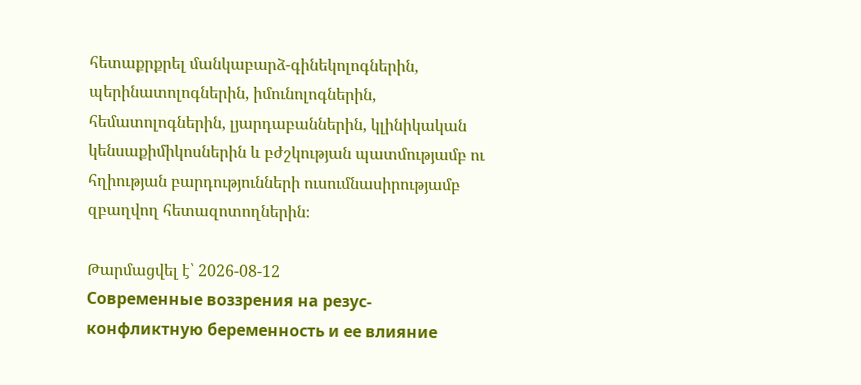հետաքրքրել մանկաբարձ-գինեկոլոգներին, պերինատոլոգներին, իմունոլոգներին, հեմատոլոգներին, լյարդաբաններին, կլինիկական կենսաքիմիկոսներին և բժշկության պատմությամբ ու հղիության բարդությունների ուսումնասիրությամբ զբաղվող հետազոտողներին։

Թարմացվել է՝ 2026-08-12
Современные воззрения на резус-конфликтную беременность и ее влияние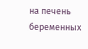на печень беременных